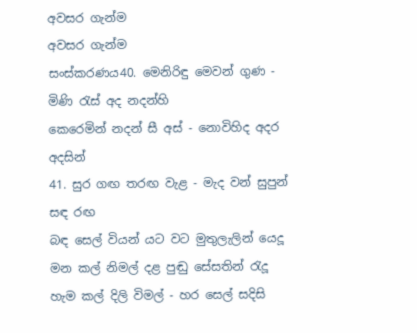අවසර ගැන්ම
අවසර ගැන්ම
සංස්කරණය40. මෙනිරිඳු මෙවන් ගුණ - මිණි රැස් අද නදන්හි
කෙරෙමින් නදන් සී අස් - නොවිහිද අදර අදසින්
41. සුර ගඟ තරඟ වැළ - මැද වන් සුපුන් සඳ රඟ
බඳ සෙල් වියන් යට වට මුතුලැලින් යෙදූ
මන කල් නිමල් දළ පුඬු සේසතින් රැදූ
හැම කල් දිලි විමල් - හර සෙල් සදිසි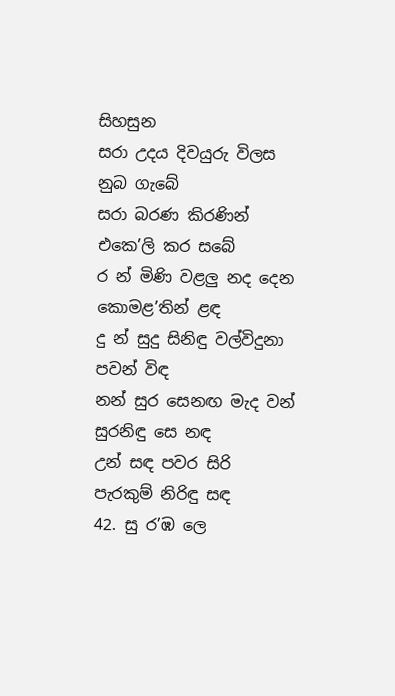සිහසුන
සරා උදය දිවයුරු විලස නුබ ගැබේ
සරා බරණ කිරණින් එකෙ’ලි කර සබේ
ර න් මිණි වළලු නද දෙන කොමළ’තින් ළඳ
දු න් සුදු සිනිඳු වල්විදුනා පවන් විඳ
නන් සුර සෙනඟ මැද වන් සුරනිඳු සෙ නඳ
උන් සඳ පවර සිරි පැරකුම් නිරිඳු සඳ
42. සු ර’ඹ ලෙ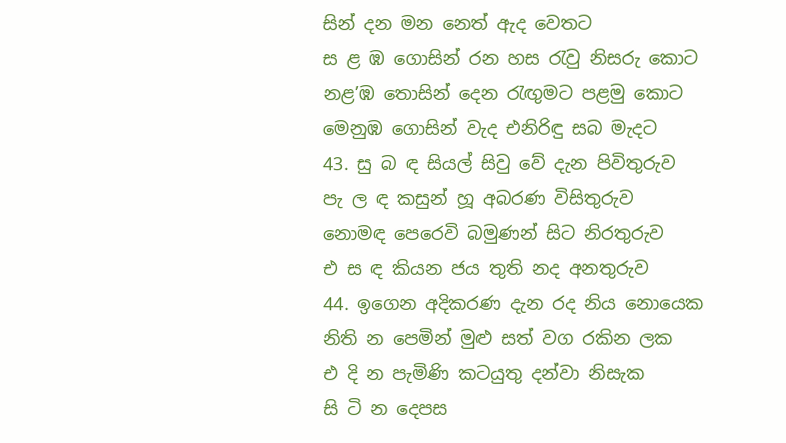සින් දන මන නෙත් ඇද වෙතට
ස ළ ඹ ගොසින් රන හස රැවු නිසරු කොට
නළ’ඹ තොසින් දෙන රැඟුමට පළමු කොට
මෙනුඹ ගොසින් වැද එනිරිඳු සබ මැදට
43. සු බ ඳ සියල් සිවු වේ දැන පිවිතුරුව
පැ ල ඳ කසුන් හූ අබරණ විසිතුරුව
නොමඳ පෙරෙවි බමුණන් සිට නිරතුරුව
එ ස ඳ කියන ජය තුති නද අනතුරුව
44. ඉගෙන අදිකරණ දැන රද නිය නොයෙක
නිති න පෙමින් මුළු සත් වග රකින ලක
එ දි න පැමිණි කටයුතු දන්වා නිසැක
සි ටි න දෙපස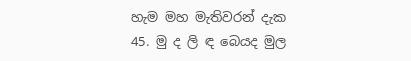හැම මහ මැතිවරන් දැක
45. මු ද ලි ඳ බෙයද මුල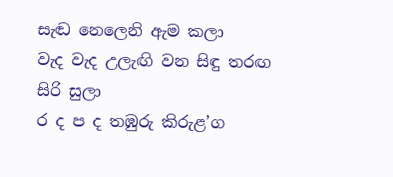සැඬ නෙලෙනි ඇම කලා
වැද වැද උලැඟි වන සිඳු තරඟ සිරි සුලා
ර ද ප ද තඹුරු කිරුළ’ග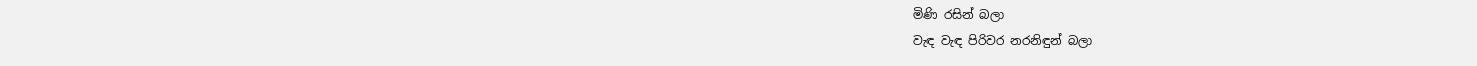මිණි රසින් බලා
වැඳ වැඳ පිරිවර නරනිඳුන් බලා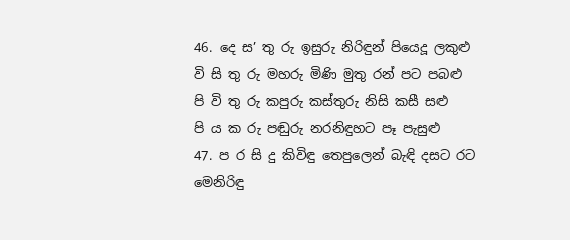46. දෙ ස’ තු රු ඉසුරු නිරිඳුන් පියෙදූ ලකුළු
වි සි තු රු මහරු මිණි මුතු රන් පට පබළු
පි වි තු රු කපුරු කස්තුරු නිසි කසී සළු
පි ය ක රු පඬුරු නරනිඳුහට පෑ පැසුළු
47. ප ර සි දු කිවිඳු තෙපුලෙන් බැඳි දසට රට
මෙනිරිඳු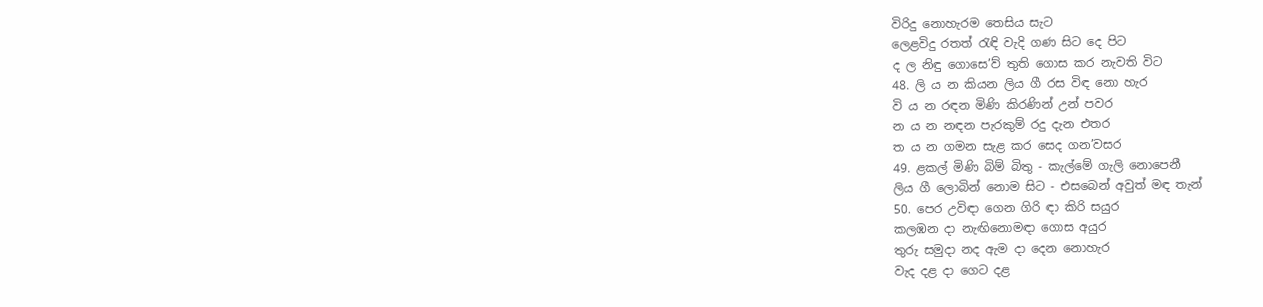විරිදු නොහැරම තෙසිය සැට
ලෙළවිදු රතත් රැඳි වැදි ගණ සිට දෙ පිට
ද ල නිඳු ගොසෙ’ව් තුති ගොස කර නැවති විට
48. ලි ය න කියන ලිය ගී රස විඳ නො හැර
වි ය න රඳන මිණි කිරණින් උන් පවර
න ය න නඳන පැරකුම් රදු දැන එතර
ත ය න ගමන සැළ කර සෙද ගන’වසර
49. ළකල් මිණි බිම් බිතු - කැල්මේ ගැලි නොපෙනී
ලිය ගී ලොබින් නොම සිට - එසබෙන් අවුත් මඳ තැන්
50. පෙර උවිඳා ගෙන ගිරි ඳා කිරි සයුර
කලඹන දා නැඟිනොමඳා ගොස අයුර
තුරු සමුදා නද ඇම දා දෙන නොහැර
වැද දළ දා ගෙට දළ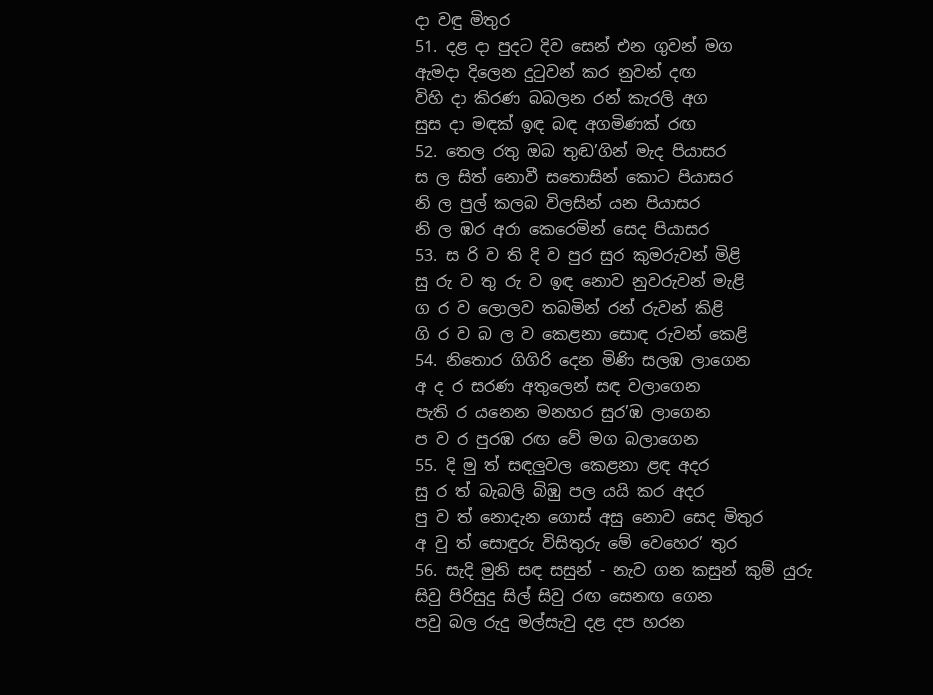දා වඳු මිතුර
51. දළ දා පුදට දිව සෙන් එන ගුවන් මග
ඇමදා දිලෙන දුටුවන් කර නුවන් දඟ
විහි දා කිරණ බබලන රන් කැරලි අග
සුස දා මඳක් ඉඳ බඳ අගමිණක් රඟ
52. තෙල රතු ඔබ තුඬ’ගින් මැද පියාසර
ස ල සිත් නොවී සතොසින් කොට පියාසර
නි ල පුල් කලබ විලසින් යන පියාසර
නි ල ඹර අරා කෙරෙමින් සෙද පියාසර
53. ස රි ව ති දි ව පුර සුර කුමරුවන් මිළි
සු රු ව තු රු ව ඉඳ නොව නුවරුවන් මැළි
ග ර ව ලොලව තබමින් රන් රුවන් කිළි
ගි ර ව බ ල ව කෙළනා සොඳ රුවන් කෙළි
54. නිතොර ගිගිරි දෙන මිණි සලඹ ලාගෙන
අ ද ර සරණ අතුලෙන් සඳ වලාගෙන
පැති ර යනෙන මනහර සුර’ඹ ලාගෙන
ප ව ර පුරඹ රඟ වේ මග බලාගෙන
55. දි මු ත් සඳලුවල කෙළනා ළඳ අදර
සු ර ත් බැබලි බිඹු පල යයි කර අදර
පු ව ත් නොදැන ගොස් අසු නොව සෙද මිතුර
අ වු ත් සොඳුරු විසිතුරු මේ වෙහෙර’ තුර
56. සැදි මුනි සඳ සසුන් - නැව ගන කසුන් කුම් යුරු
සිවු පිරිසුදු සිල් සිවු රඟ සෙනඟ ගෙන
පවු බල රුදු මල්සැවු දළ දප හරන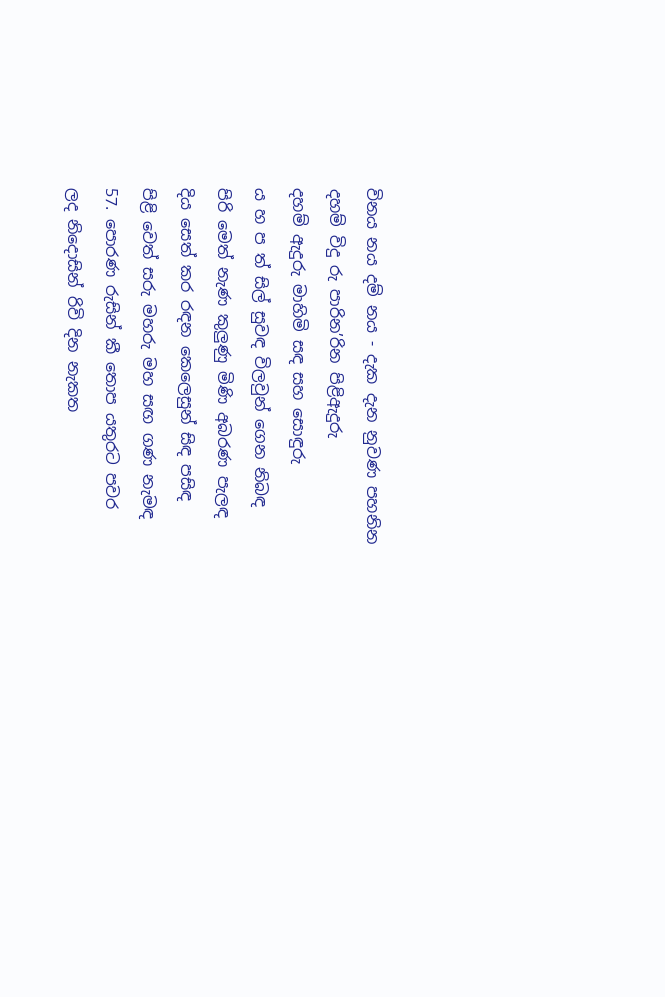විනය නය දම් නය - දැක දැන නුවණ පහනින
දහම් විදු රු පාරින’රින පිළිඇදුරු
දහම් ඇදුරු මාහිමි සඳ සහ සොඳුරු
ය හ ප ත් සිල් සුවඳ විලවුන් ගෙන නිබඳ
පිරි මෙත් නැණ කුලුණු මිණි අබරණ පැලඳ
දිය සෙත් කර රඳන කෙලෙසුන් සිඳ පසිඳ
පිළි වෙත් සරු මහරු මහ සඟ ගණ නැමඳ
57. පොරණ රුසින් කී තොප යතුරට පවර
ලද නිදොසින් රිවි දින නැකත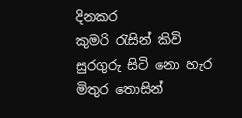දිනකර
කුමරි රැසින් කිවි සුරගුරු සිටි නො හැර
මිතුර තොසින්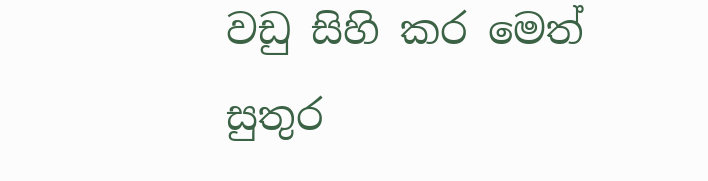වඩු සිහි කර මෙත් සුතුර